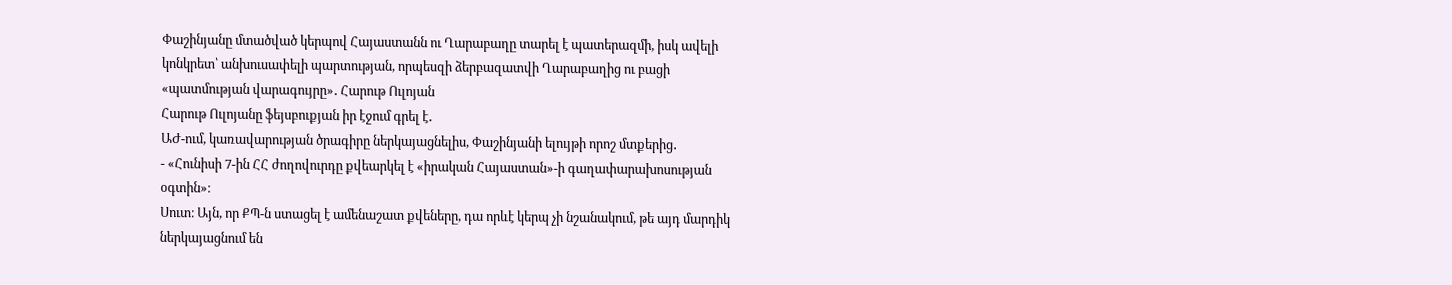Փաշինյանը մտածված կերպով Հայաստանն ու Ղարաբաղը տարել է պատերազմի, իսկ ավելի կոնկրետ՝ անխուսափելի պարտության, որպեսզի ձերբազատվի Ղարաբաղից ու բացի «պատմության վարագույրը»․ Հարութ Ուլոյան
Հարութ Ուլոյանը ֆեյսբուքյան իր էջում գրել է․
ԱԺ-ում, կառավարության ծրագիրը ներկայացնելիս, Փաշինյանի ելույթի որոշ մտքերից․
- «Հունիսի 7-ին ՀՀ ժողովուրդը քվեարկել է «իրական Հայաստան»-ի գաղափարախոսության օգտին»։
Սուտ։ Այն, որ ՔՊ-ն ստացել է ամենաշատ քվեները, դա որևէ կերպ չի նշանակում, թե այդ մարդիկ ներկայացնում են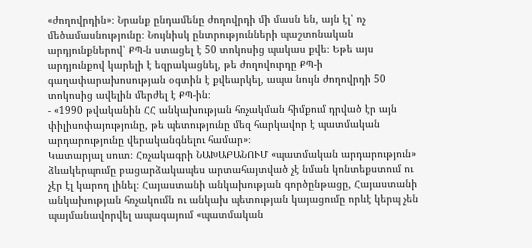«ժողովրդին»։ Նրանք ընդամենը ժողովրդի մի մասն են, այն էլ՝ ոչ մեծամասնությունը։ Նույնիսկ ընտրությունների պաշտոնական արդյունքներով՝ ՔՊ-ն ստացել է 50 տոկոսից պակաս քվե։ Եթե այս արդյունքով կարելի է եզրակացնել, թե ժողովուրդը ՔՊ-ի գաղափարախոսության օգտին է քվեարկել, ապա նույն ժողովրդի 50 տոկոսից ավելին մերժել է ՔՊ-ին։
- «1990 թվականին ՀՀ անկախության հռչակման հիմքում դրված էր այն փիլիսոփայությունը, թե պետությունը մեզ հարկավոր է պատմական արդարությունը վերականգնելու համար»։
Կատարյալ սուտ։ Հռչակագրի ՆԱԽԱԲԱՆՈՒՄ «պատմական արդարություն» ձևակերպումը բացարձակապես արտահայտված չէ նման կոնտեքստում ու չէր էլ կարող լինել։ Հայաստանի անկախության գործընթացը, Հայաստանի անկախության հռչակումն ու անկախ պետության կայացումը որևէ կերպ չեն պայմանավորվել ապագայում «պատմական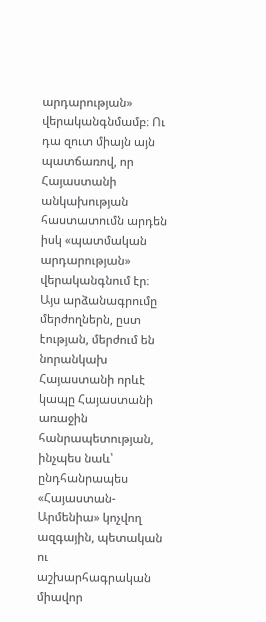արդարության» վերականգնմամբ։ Ու դա զուտ միայն այն պատճառով, որ Հայաստանի անկախության հաստատումն արդեն իսկ «պատմական արդարության» վերականգնում էր։ Այս արձանագրումը մերժողներն, ըստ էության, մերժում են նորանկախ Հայաստանի որևէ կապը Հայաստանի առաջին հանրապետության, ինչպես նաև՝ ընդհանրապես «Հայաստան-Արմենիա» կոչվող ազգային, պետական ու աշխարհագրական միավոր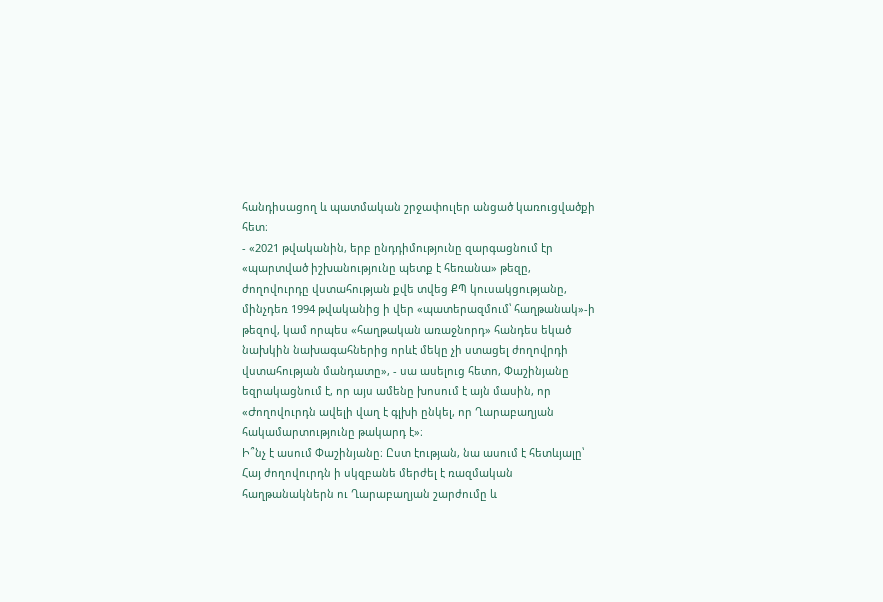հանդիսացող և պատմական շրջափուլեր անցած կառուցվածքի հետ։
- «2021 թվականին, երբ ընդդիմությունը զարգացնում էր «պարտված իշխանությունը պետք է հեռանա» թեզը, ժողովուրդը վստահության քվե տվեց ՔՊ կուսակցությանը, մինչդեռ 1994 թվականից ի վեր «պատերազմում՝ հաղթանակ»-ի թեզով, կամ որպես «հաղթական առաջնորդ» հանդես եկած նախկին նախագահներից որևէ մեկը չի ստացել ժողովրդի վստահության մանդատը», - սա ասելուց հետո, Փաշինյանը եզրակացնում է, որ այս ամենը խոսում է այն մասին, որ «Ժողովուրդն ավելի վաղ է գլխի ընկել, որ Ղարաբաղյան հակամարտությունը թակարդ է»։
Ի՞նչ է ասում Փաշինյանը։ Ըստ էության, նա ասում է հետևյալը՝ Հայ ժողովուրդն ի սկզբանե մերժել է ռազմական հաղթանակներն ու Ղարաբաղյան շարժումը և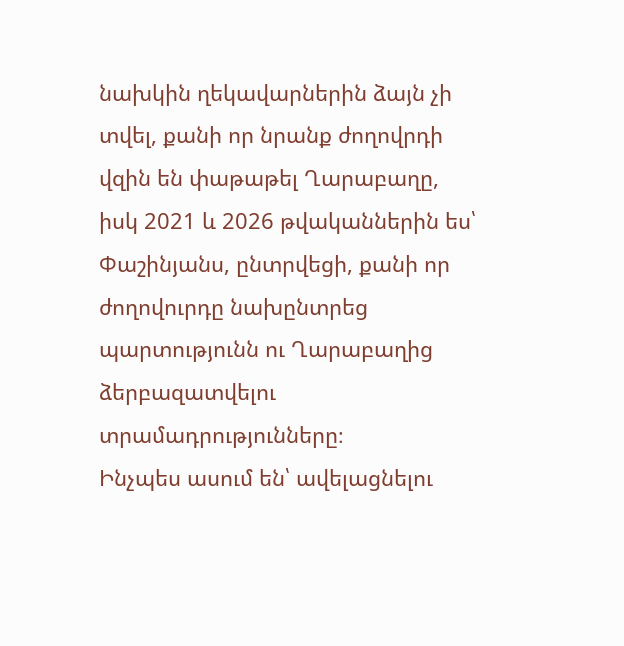նախկին ղեկավարներին ձայն չի տվել, քանի որ նրանք ժողովրդի վզին են փաթաթել Ղարաբաղը, իսկ 2021 և 2026 թվականներին ես՝ Փաշինյանս, ընտրվեցի, քանի որ ժողովուրդը նախընտրեց պարտությունն ու Ղարաբաղից ձերբազատվելու տրամադրությունները։
Ինչպես ասում են՝ ավելացնելու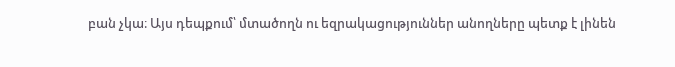բան չկա։ Այս դեպքում՝ մտածողն ու եզրակացություններ անողները պետք է լինեն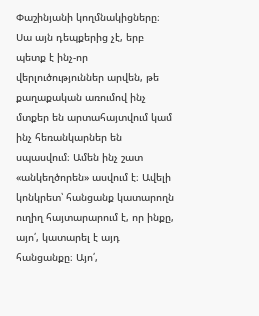Փաշինյանի կողմնակիցները։ Սա այն դեպքերից չէ, երբ պետք է ինչ-որ վերլուծություններ արվեն, թե քաղաքական առումով ինչ մտքեր են արտահայտվում կամ ինչ հեռանկարներ են սպասվում։ Ամեն ինչ շատ «անկեղծորեն» ասվում է։ Ավելի կոնկրետ՝ հանցանք կատարողն ուղիղ հայտարարում է, որ ինքը, այո՛, կատարել է այդ հանցանքը։ Այո՛,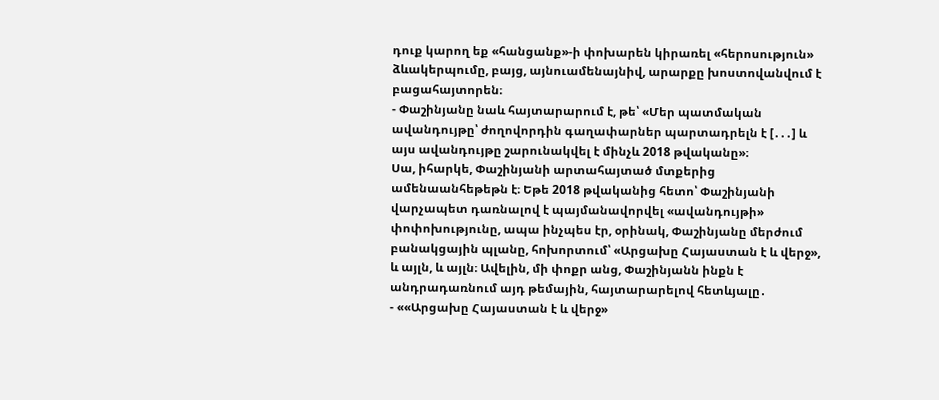դուք կարող եք «հանցանք»-ի փոխարեն կիրառել «հերոսություն» ձևակերպումը, բայց, այնուամենայնիվ, արարքը խոստովանվում է բացահայտորեն։
- Փաշինյանը նաև հայտարարում է, թե՝ «Մեր պատմական ավանդույթը՝ ժողովորդին գաղափարներ պարտադրելն է [․․․] և այս ավանդույթը շարունակվել է մինչև 2018 թվականը»։
Սա, իհարկե, Փաշինյանի արտահայտած մտքերից ամենաանհեթեթն է։ Եթե 2018 թվականից հետո՝ Փաշինյանի վարչապետ դառնալով է պայմանավորվել «ավանդույթի» փոփոխությունը, ապա ինչպես էր, օրինակ, Փաշինյանը մերժում բանակցային պլանը, հոխորտում՝ «Արցախը Հայաստան է և վերջ», և այլն, և այլն։ Ավելին, մի փոքր անց, Փաշինյանն ինքն է անդրադառնում այդ թեմային, հայտարարելով հետևյալը․
- ««Արցախը Հայաստան է և վերջ»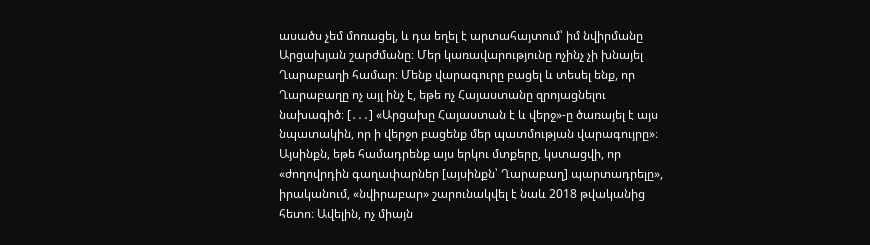ասածս չեմ մոռացել, և դա եղել է արտահայտում՝ իմ նվիրմանը Արցախյան շարժմանը։ Մեր կառավարությունը ոչինչ չի խնայել Ղարաբաղի համար։ Մենք վարագուրը բացել և տեսել ենք, որ Ղարաբաղը ոչ այլ ինչ է, եթե ոչ Հայաստանը զրոյացնելու նախագիծ։ [․․․] «Արցախը Հայաստան է և վերջ»-ը ծառայել է այս նպատակին, որ ի վերջո բացենք մեր պատմության վարագույրը»։
Այսինքն, եթե համադրենք այս երկու մտքերը, կստացվի, որ «ժողովրդին գաղափարներ [այսինքն՝ Ղարաբաղ] պարտադրելը», իրականում, «նվիրաբար» շարունակվել է նաև 2018 թվականից հետո։ Ավելին, ոչ միայն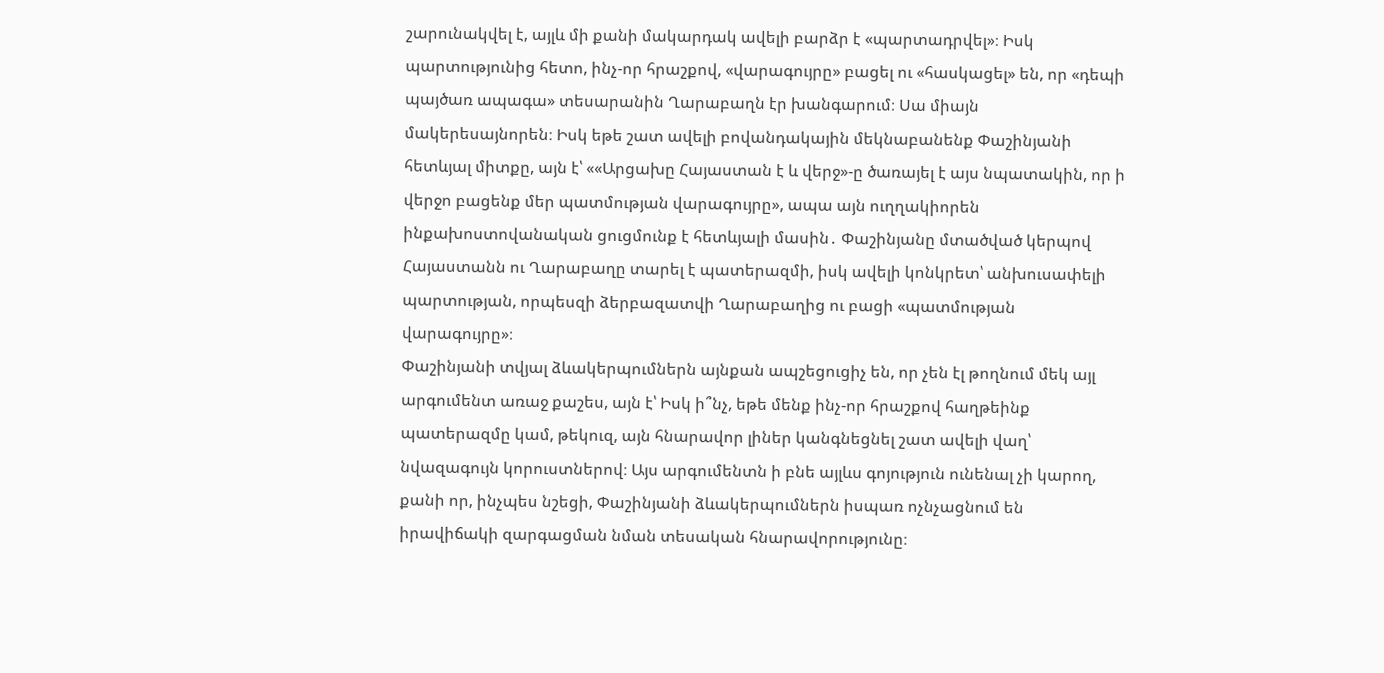շարունակվել է, այլև մի քանի մակարդակ ավելի բարձր է «պարտադրվել»։ Իսկ պարտությունից հետո, ինչ-որ հրաշքով, «վարագույրը» բացել ու «հասկացել» են, որ «դեպի պայծառ ապագա» տեսարանին Ղարաբաղն էր խանգարում։ Սա միայն մակերեսայնորեն։ Իսկ եթե շատ ավելի բովանդակային մեկնաբանենք Փաշինյանի հետևյալ միտքը, այն է՝ ««Արցախը Հայաստան է և վերջ»-ը ծառայել է այս նպատակին, որ ի վերջո բացենք մեր պատմության վարագույրը», ապա այն ուղղակիորեն ինքախոստովանական ցուցմունք է հետևյալի մասին․ Փաշինյանը մտածված կերպով Հայաստանն ու Ղարաբաղը տարել է պատերազմի, իսկ ավելի կոնկրետ՝ անխուսափելի պարտության, որպեսզի ձերբազատվի Ղարաբաղից ու բացի «պատմության վարագույրը»։
Փաշինյանի տվյալ ձևակերպումներն այնքան ապշեցուցիչ են, որ չեն էլ թողնում մեկ այլ արգումենտ առաջ քաշես, այն է՝ Իսկ ի՞նչ, եթե մենք ինչ-որ հրաշքով հաղթեինք պատերազմը կամ, թեկուզ, այն հնարավոր լիներ կանգնեցնել շատ ավելի վաղ՝ նվազագույն կորուստներով։ Այս արգումենտն ի բնե այլևս գոյություն ունենալ չի կարող, քանի որ, ինչպես նշեցի, Փաշինյանի ձևակերպումներն իսպառ ոչնչացնում են իրավիճակի զարգացման նման տեսական հնարավորությունը։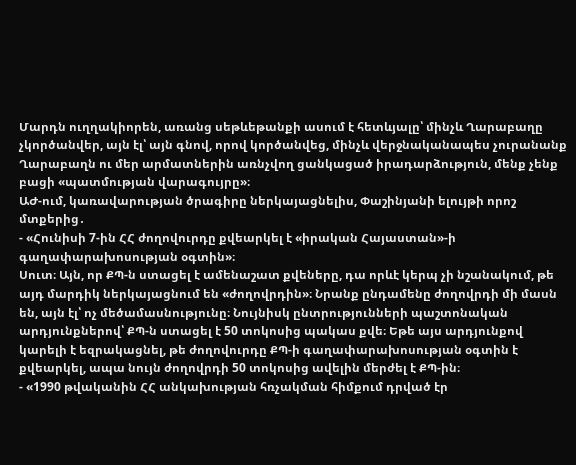Մարդն ուղղակիորեն, առանց սեթևեթանքի ասում է հետևյալը՝ մինչև Ղարաբաղը չկործանվեր, այն էլ՝ այն գնով, որով կործանվեց, մինչև վերջնականապես չուրանանք Ղարաբաղն ու մեր արմատներին առնչվող ցանկացած իրադարձություն, մենք չենք բացի «պատմության վարագույրը»։
ԱԺ-ում, կառավարության ծրագիրը ներկայացնելիս, Փաշինյանի ելույթի որոշ մտքերից․
- «Հունիսի 7-ին ՀՀ ժողովուրդը քվեարկել է «իրական Հայաստան»-ի գաղափարախոսության օգտին»։
Սուտ։ Այն, որ ՔՊ-ն ստացել է ամենաշատ քվեները, դա որևէ կերպ չի նշանակում, թե այդ մարդիկ ներկայացնում են «ժողովրդին»։ Նրանք ընդամենը ժողովրդի մի մասն են, այն էլ՝ ոչ մեծամասնությունը։ Նույնիսկ ընտրությունների պաշտոնական արդյունքներով՝ ՔՊ-ն ստացել է 50 տոկոսից պակաս քվե։ Եթե այս արդյունքով կարելի է եզրակացնել, թե ժողովուրդը ՔՊ-ի գաղափարախոսության օգտին է քվեարկել, ապա նույն ժողովրդի 50 տոկոսից ավելին մերժել է ՔՊ-ին։
- «1990 թվականին ՀՀ անկախության հռչակման հիմքում դրված էր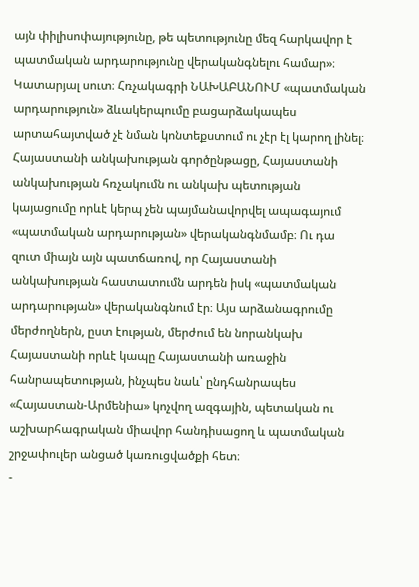այն փիլիսոփայությունը, թե պետությունը մեզ հարկավոր է պատմական արդարությունը վերականգնելու համար»։
Կատարյալ սուտ։ Հռչակագրի ՆԱԽԱԲԱՆՈՒՄ «պատմական արդարություն» ձևակերպումը բացարձակապես արտահայտված չէ նման կոնտեքստում ու չէր էլ կարող լինել։ Հայաստանի անկախության գործընթացը, Հայաստանի անկախության հռչակումն ու անկախ պետության կայացումը որևէ կերպ չեն պայմանավորվել ապագայում «պատմական արդարության» վերականգնմամբ։ Ու դա զուտ միայն այն պատճառով, որ Հայաստանի անկախության հաստատումն արդեն իսկ «պատմական արդարության» վերականգնում էր։ Այս արձանագրումը մերժողներն, ըստ էության, մերժում են նորանկախ Հայաստանի որևէ կապը Հայաստանի առաջին հանրապետության, ինչպես նաև՝ ընդհանրապես «Հայաստան-Արմենիա» կոչվող ազգային, պետական ու աշխարհագրական միավոր հանդիսացող և պատմական շրջափուլեր անցած կառուցվածքի հետ։
-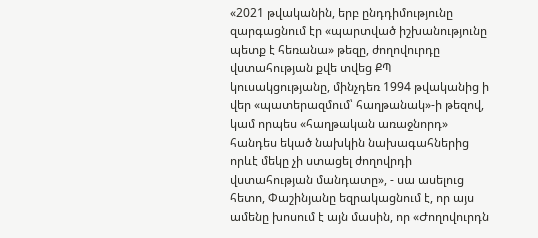«2021 թվականին, երբ ընդդիմությունը զարգացնում էր «պարտված իշխանությունը պետք է հեռանա» թեզը, ժողովուրդը վստահության քվե տվեց ՔՊ կուսակցությանը, մինչդեռ 1994 թվականից ի վեր «պատերազմում՝ հաղթանակ»-ի թեզով, կամ որպես «հաղթական առաջնորդ» հանդես եկած նախկին նախագահներից որևէ մեկը չի ստացել ժողովրդի վստահության մանդատը», - սա ասելուց հետո, Փաշինյանը եզրակացնում է, որ այս ամենը խոսում է այն մասին, որ «Ժողովուրդն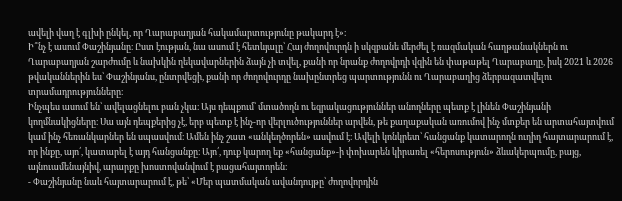ավելի վաղ է գլխի ընկել, որ Ղարաբաղյան հակամարտությունը թակարդ է»։
Ի՞նչ է ասում Փաշինյանը։ Ըստ էության, նա ասում է հետևյալը՝ Հայ ժողովուրդն ի սկզբանե մերժել է ռազմական հաղթանակներն ու Ղարաբաղյան շարժումը և նախկին ղեկավարներին ձայն չի տվել, քանի որ նրանք ժողովրդի վզին են փաթաթել Ղարաբաղը, իսկ 2021 և 2026 թվականներին ես՝ Փաշինյանս, ընտրվեցի, քանի որ ժողովուրդը նախընտրեց պարտությունն ու Ղարաբաղից ձերբազատվելու տրամադրությունները։
Ինչպես ասում են՝ ավելացնելու բան չկա։ Այս դեպքում՝ մտածողն ու եզրակացություններ անողները պետք է լինեն Փաշինյանի կողմնակիցները։ Սա այն դեպքերից չէ, երբ պետք է ինչ-որ վերլուծություններ արվեն, թե քաղաքական առումով ինչ մտքեր են արտահայտվում կամ ինչ հեռանկարներ են սպասվում։ Ամեն ինչ շատ «անկեղծորեն» ասվում է։ Ավելի կոնկրետ՝ հանցանք կատարողն ուղիղ հայտարարում է, որ ինքը, այո՛, կատարել է այդ հանցանքը։ Այո՛, դուք կարող եք «հանցանք»-ի փոխարեն կիրառել «հերոսություն» ձևակերպումը, բայց, այնուամենայնիվ, արարքը խոստովանվում է բացահայտորեն։
- Փաշինյանը նաև հայտարարում է, թե՝ «Մեր պատմական ավանդույթը՝ ժողովորդին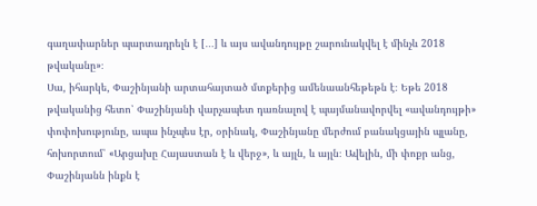գաղափարներ պարտադրելն է [․․․] և այս ավանդույթը շարունակվել է մինչև 2018 թվականը»։
Սա, իհարկե, Փաշինյանի արտահայտած մտքերից ամենաանհեթեթն է։ Եթե 2018 թվականից հետո՝ Փաշինյանի վարչապետ դառնալով է պայմանավորվել «ավանդույթի» փոփոխությունը, ապա ինչպես էր, օրինակ, Փաշինյանը մերժում բանակցային պլանը, հոխորտում՝ «Արցախը Հայաստան է և վերջ», և այլն, և այլն։ Ավելին, մի փոքր անց, Փաշինյանն ինքն է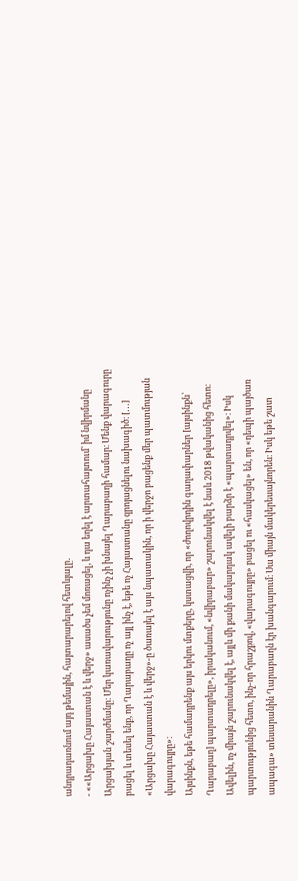անդրադառնում այդ թեմային, հայտարարելով հետևյալը․
- ««Արցախը Հայաստան է և վերջ» ասածս չեմ մոռացել, և դա եղել է արտահայտում՝ իմ նվիրմանը Արցախյան շարժմանը։ Մեր կառավարությունը ոչինչ չի խնայել Ղարաբաղի համար։ Մենք վարագուրը բացել և տեսել ենք, որ Ղարաբաղը ոչ այլ ինչ է, եթե ոչ Հայաստանը զրոյացնելու նախագիծ։ [․․․] «Արցախը Հայաստան է և վերջ»-ը ծառայել է այս նպատակին, որ ի վերջո բացենք մեր պատմության վարագույրը»։
Այսինքն, եթե համադրենք այս երկու մտքերը, կստացվի, որ «ժողովրդին գաղափարներ [այսինքն՝ Ղարաբաղ] պարտադրելը», իրականում, «նվիրաբար» շարունակվել է նաև 2018 թվականից հետո։ Ավելին, ոչ միայն շարունակվել է, այլև մի քանի մակարդակ ավելի բարձր է «պարտադրվել»։ Իսկ պարտությունից հետո, ինչ-որ հրաշքով, «վարագույրը» բացել ու «հասկացել» են, որ «դեպի պայծառ ապագա» տեսարանին Ղարաբաղն էր խանգարում։ Սա միայն մակերեսայնորեն։ Իսկ եթե շատ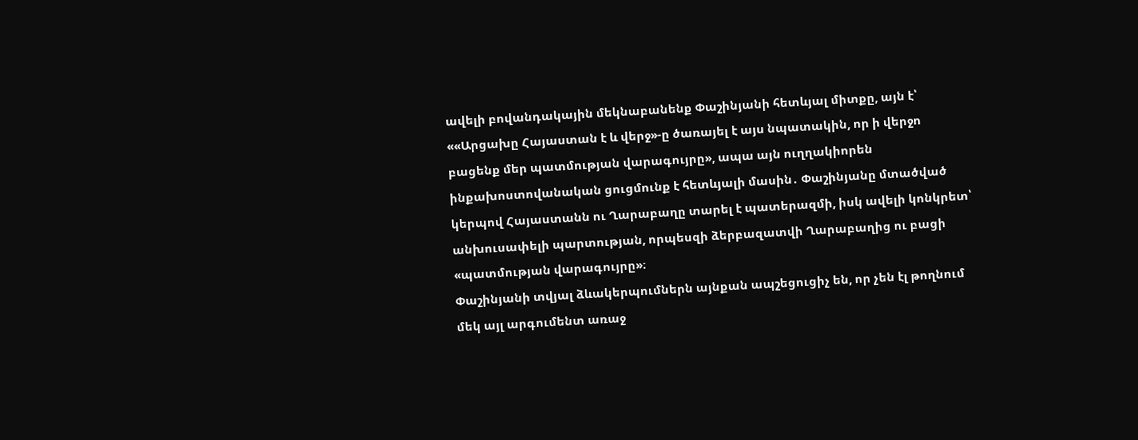ավելի բովանդակային մեկնաբանենք Փաշինյանի հետևյալ միտքը, այն է՝ ««Արցախը Հայաստան է և վերջ»-ը ծառայել է այս նպատակին, որ ի վերջո բացենք մեր պատմության վարագույրը», ապա այն ուղղակիորեն ինքախոստովանական ցուցմունք է հետևյալի մասին․ Փաշինյանը մտածված կերպով Հայաստանն ու Ղարաբաղը տարել է պատերազմի, իսկ ավելի կոնկրետ՝ անխուսափելի պարտության, որպեսզի ձերբազատվի Ղարաբաղից ու բացի «պատմության վարագույրը»։
Փաշինյանի տվյալ ձևակերպումներն այնքան ապշեցուցիչ են, որ չեն էլ թողնում մեկ այլ արգումենտ առաջ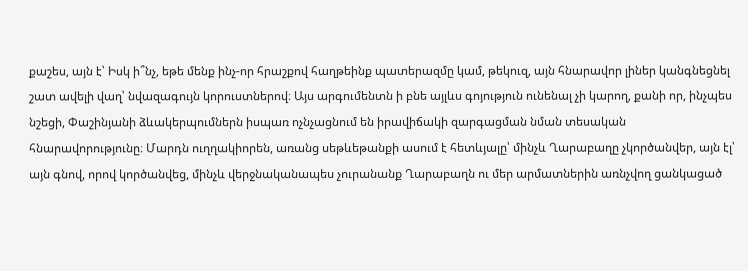քաշես, այն է՝ Իսկ ի՞նչ, եթե մենք ինչ-որ հրաշքով հաղթեինք պատերազմը կամ, թեկուզ, այն հնարավոր լիներ կանգնեցնել շատ ավելի վաղ՝ նվազագույն կորուստներով։ Այս արգումենտն ի բնե այլևս գոյություն ունենալ չի կարող, քանի որ, ինչպես նշեցի, Փաշինյանի ձևակերպումներն իսպառ ոչնչացնում են իրավիճակի զարգացման նման տեսական հնարավորությունը։ Մարդն ուղղակիորեն, առանց սեթևեթանքի ասում է հետևյալը՝ մինչև Ղարաբաղը չկործանվեր, այն էլ՝ այն գնով, որով կործանվեց, մինչև վերջնականապես չուրանանք Ղարաբաղն ու մեր արմատներին առնչվող ցանկացած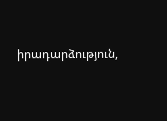իրադարձություն,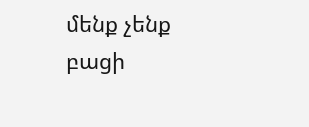մենք չենք բացի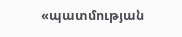«պատմության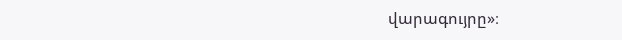վարագույրը»։